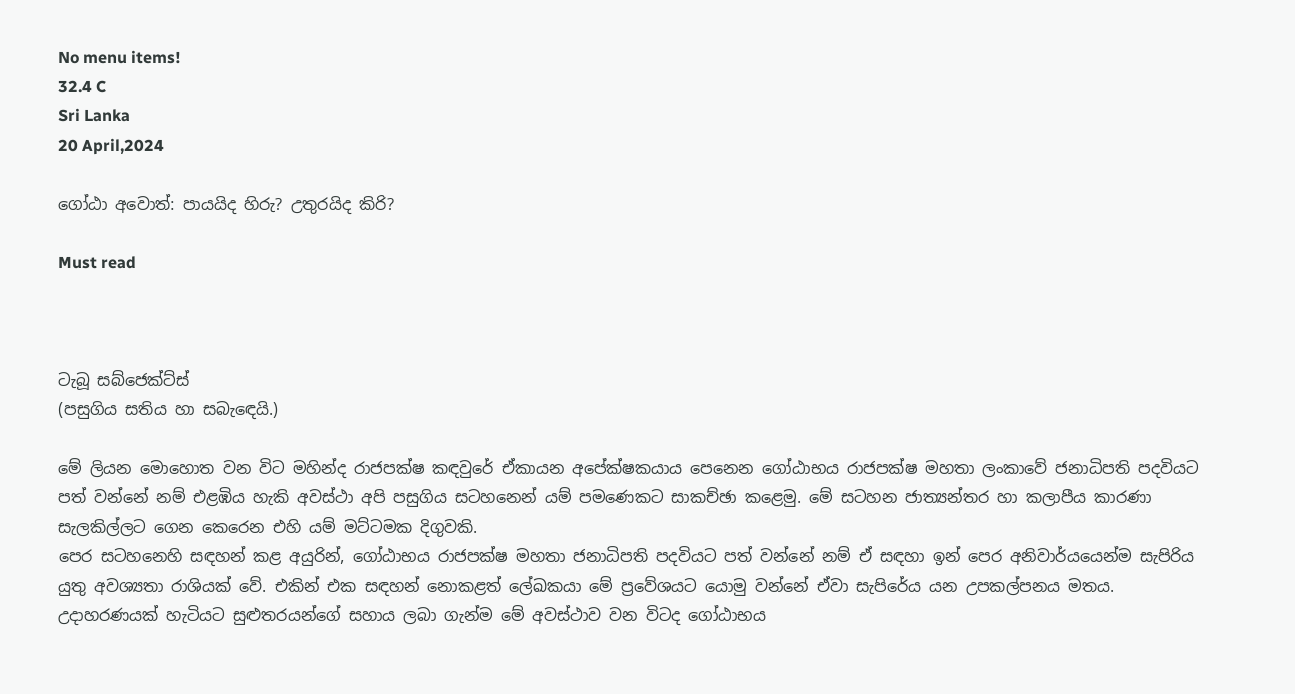No menu items!
32.4 C
Sri Lanka
20 April,2024

ගෝඨා අවොත්: පායයිද හිරු? උතුරයිද කිරි?

Must read



ටැබූ සබ්ජෙක්ට්ස්
(පසුගිය සතිය හා සබැඳෙයි.)

මේ ලියන මොහොත වන විට මහින්ද රාජපක්ෂ කඳවුරේ ඒකායන අපේක්ෂකයාය පෙනෙන ගෝඨාභය රාජපක්ෂ මහතා ලංකාවේ ජනාධිපති පදවියට පත් වන්නේ නම් එළඹිය හැකි අවස්ථා අපි පසුගිය සටහනෙන් යම් පමණෙකට සාකච්ඡා කළෙමු. මේ සටහන ජාත්‍යන්තර හා කලාපීය කාරණා සැලකිල්ලට ගෙන කෙරෙන එහි යම් මට්ටමක දිගුවකි.
පෙර සටහනෙහි සඳහන් කළ අයුරින්, ගෝඨාභය රාජපක්ෂ මහතා ජනාධිපති පදවියට පත් වන්නේ නම් ඒ සඳහා ඉන් පෙර අනිවාර්යයෙන්ම සැපිරිය යුතු අවශ්‍යතා රාශියක් වේ. එකින් එක සඳහන් නොකළත් ලේඛකයා මේ ප්‍රවේශයට යොමු වන්නේ ඒවා සැපිරේය යන උපකල්පනය මතය. උදාහරණයක් හැටියට සුළුතරයන්ගේ සහාය ලබා ගැන්ම මේ අවස්ථාව වන විටද ගෝඨාභය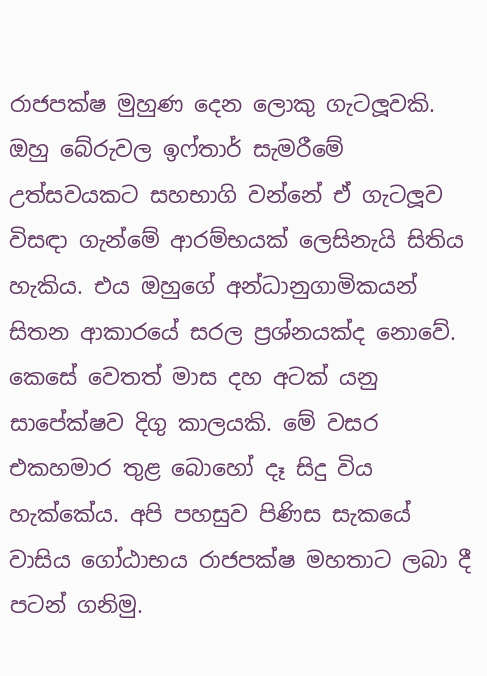රාජපක්ෂ මුහුණ දෙන ලොකු ගැටලූවකි. ඔහු බේරුවල ඉෆ්තාර් සැමරීමේ උත්සවයකට සහභාගි වන්නේ ඒ ගැටලූව විසඳා ගැන්මේ ආරම්භයක් ලෙසිනැයි සිතිය හැකිය. එය ඔහුගේ අන්ධානුගාමිකයන් සිතන ආකාරයේ සරල ප්‍රශ්නයක්ද නොවේ. කෙසේ වෙතත් මාස දහ අටක් යනු සාපේක්ෂව දිගු කාලයකි. මේ වසර එකහමාර තුළ බොහෝ දෑ සිදු විය හැක්කේය. අපි පහසුව පිණිස සැකයේ වාසිය ගෝඨාභය රාජපක්ෂ මහතාට ලබා දී පටන් ගනිමු.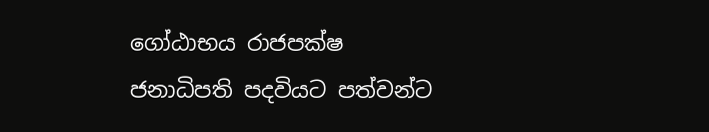ගෝඨාභය රාජපක්ෂ ජනාධිපති පදවියට පත්වන්ට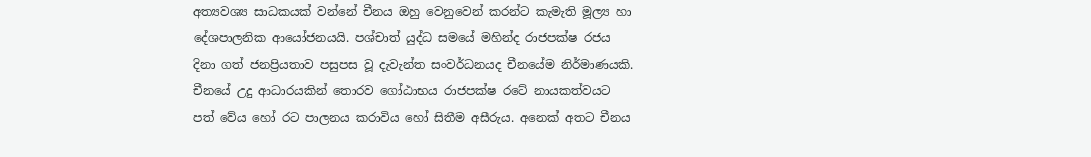අත්‍යවශ්‍ය සාධකයක් වන්නේ චීනය ඔහු වෙනුවෙන් කරන්ට කැමැති මූල්‍ය හා දේශපාලනික ආයෝජනයයි. පශ්චාත් යුද්ධ සමයේ මහින්ද රාජපක්ෂ රජය දිනා ගත් ජනප්‍රියතාව පසුපස වූ දැවැන්ත සංවර්ධනයද චීනයේම නිර්මාණයකි. චීනයේ උදු ආධාරයකින් තොරව ගෝඨාභය රාජපක්ෂ රටේ නායකත්වයට පත් වේය හෝ රට පාලනය කරාවිය හෝ සිතීම අසීරුය. අනෙක් අතට චීනය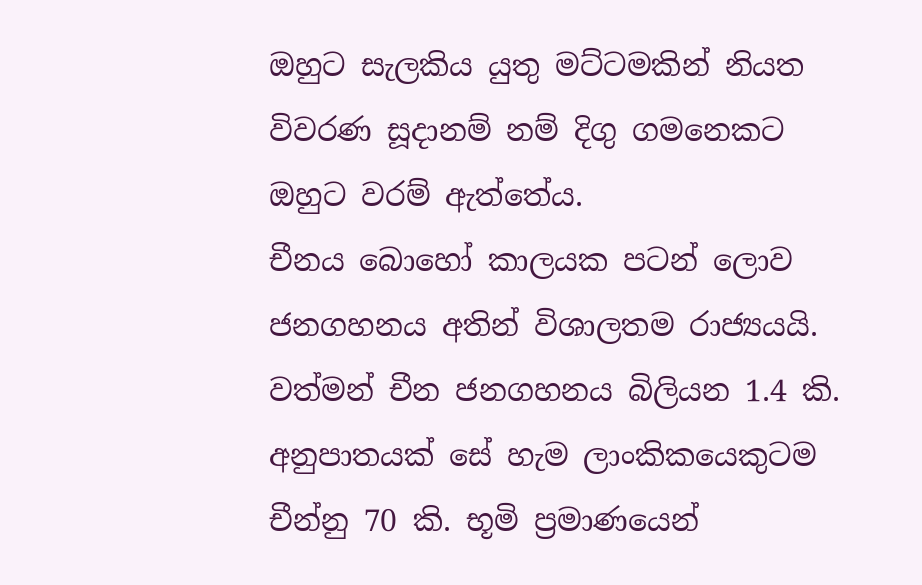ඔහුට සැලකිය යුතු මට්ටමකින් නියත විවරණ සූදානම් නම් දිගු ගමනෙකට ඔහුට වරම් ඇත්තේය.
චීනය බොහෝ කාලයක පටන් ලොව ජනගහනය අතින් විශාලතම රාජ්‍යයයි. වත්මන් චීන ජනගහනය බිලියන 1.4 කි. අනුපාතයක් සේ හැම ලාංකිකයෙකුටම චීන්නු 70 කි. භූමි ප්‍රමාණයෙන්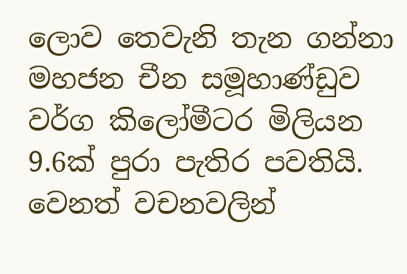ලොව තෙවැනි තැන ගන්නා මහජන චීන සමූහාණ්ඩුව වර්ග කිලෝමීටර මිලියන 9.6ක් පුරා පැතිර පවතියි. වෙනත් වචනවලින්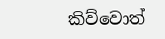කිව්වොත්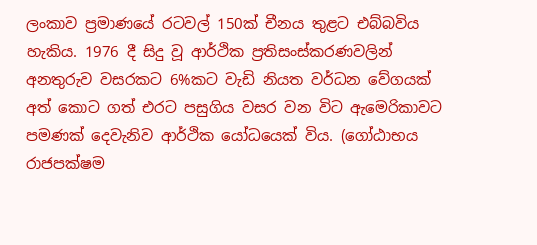ලංකාව ප්‍රමාණයේ රටවල් 150ක් චීනය තුළට එබ්බවිය හැකිය. 1976 දී සිදු වූ ආර්ථික ප්‍රතිසංස්කරණවලින් අනතුරුව වසරකට 6%කට වැඩි නියත වර්ධන වේගයක් අත් කොට ගත් එරට පසුගිය වසර වන විට ඇමෙරිකාවට පමණක් දෙවැනිව ආර්ථික යෝධයෙක් විය. (ගෝඨාභය රාජපක්ෂම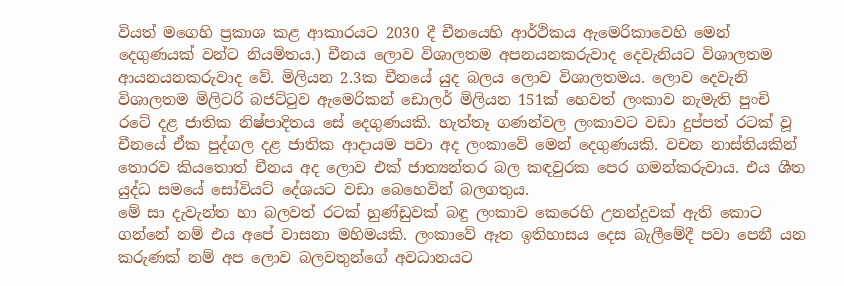වියත් මගෙහි ප්‍රකාශ කළ ආකාරයට 2030 දී චීනයෙහි ආර්ථිකය ඇමෙරිකාවෙහි මෙන් දෙගුණයක් වන්ට නියමිතය.) චීනය ලොව විශාලතම අපනයනකරුවාද දෙවැනියට විශාලතම ආයනයනකරුවාද වේ. මිලියන 2.3ක චීනයේ යුද බලය ලොව විශාලතමය. ලොව දෙවැනි විශාලතම මිලිටරි බජට්ටුව ඇමෙරිකන් ඩොලර් මිලියන 151ක් හෙවත් ලංකාව නැමැති පුංචි රටේ දළ ජාතික නිෂ්පාදිතය සේ දෙගුණයකි. හැත්තෑ ගණන්වල ලංකාවට වඩා දුප්පත් රටක් වූ චීනයේ ඒක පුද්ගල දළ ජාතික ආදායම පවා අද ලංකාවේ මෙන් දෙගුණයකි. වචන නාස්තියකින් තොරව කියතොත් චීනය අද ලොව එක් ජාත්‍යන්තර බල කඳවුරක පෙර ගමන්කරුවාය. එය ශීත යුද්ධ සමයේ සෝවියට් දේශයට වඩා බෙහෙවින් බලගතුය.
මේ සා දැවැන්ත හා බලවත් රටක් හුණ්ඩුවක් බඳු ලංකාව කෙරෙහි උනන්දුවක් ඇති කොට ගන්නේ නම් එය අපේ වාසනා මහිමයකි. ලංකාවේ ඈත ඉතිහාසය දෙස බැලීමේදී පවා පෙනී යන කරුණක් නම් අප ලොව බලවතුන්ගේ අවධානයට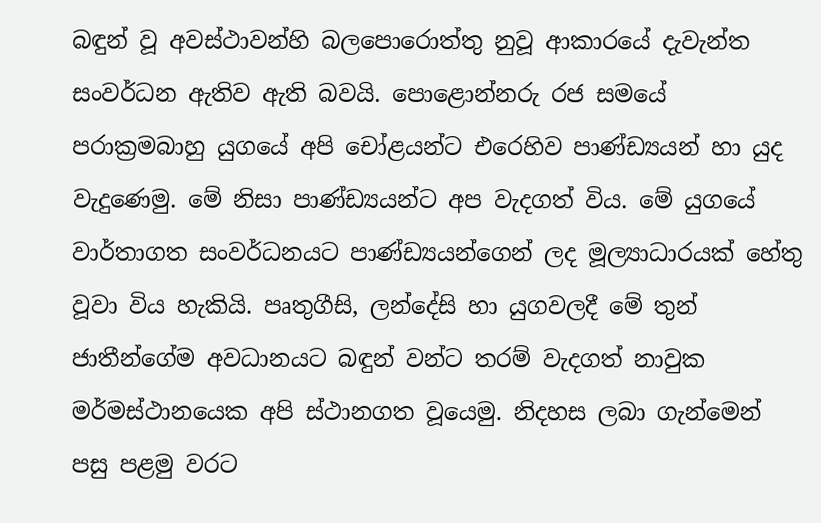බඳුන් වූ අවස්ථාවන්හි බලපොරොත්තු නුවූ ආකාරයේ දැවැන්ත සංවර්ධන ඇතිව ඇති බවයි. පොළොන්නරු රජ සමයේ පරාක්‍රමබාහු යුගයේ අපි චෝළයන්ට එරෙහිව පාණ්ඩ්‍යයන් හා යුද වැදුණෙමු. මේ නිසා පාණ්ඩ්‍යයන්ට අප වැදගත් විය. මේ යුගයේ වාර්තාගත සංවර්ධනයට පාණ්ඩ්‍යයන්ගෙන් ලද මූල්‍යාධාරයක් හේතු වූවා විය හැකියි. පෘතුගීසි, ලන්දේසි හා යුගවලදී මේ තුන් ජාතීන්ගේම අවධානයට බඳුන් වන්ට තරම් වැදගත් නාවුක මර්මස්ථානයෙක අපි ස්ථානගත වූයෙමු. නිදහස ලබා ගැන්මෙන් පසු පළමු වරට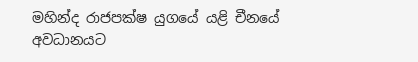මහින්ද රාජපක්ෂ යුගයේ යළි චීනයේ අවධානයට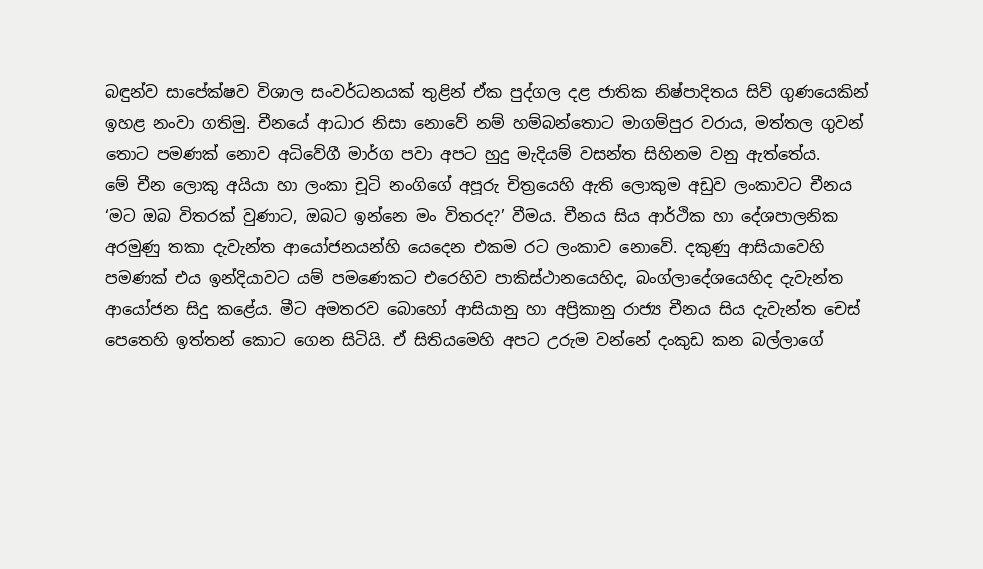බඳුන්ව සාපේක්ෂව විශාල සංවර්ධනයක් තුළින් ඒක පුද්ගල දළ ජාතික නිෂ්පාදිතය සිව් ගුණයෙකින් ඉහළ නංවා ගතිමු. චීනයේ ආධාර නිසා නොවේ නම් හම්බන්තොට මාගම්පුර වරාය, මත්තල ගුවන් තොට පමණක් නොව අධිවේගී මාර්ග පවා අපට හුදු මැදියම් වසන්ත සිහිනම වනු ඇත්තේය.
මේ චීන ලොකු අයියා හා ලංකා චූටි නංගිගේ අපූරු චිත්‍රයෙහි ඇති ලොකුම අඩුව ලංකාවට චීනය ‘මට ඔබ විතරක් වුණාට, ඔබට ඉන්නෙ මං විතරද?’ වීමය. චීනය සිය ආර්ථික හා දේශපාලනික අරමුණු තකා දැවැන්ත ආයෝජනයන්හි යෙදෙන එකම රට ලංකාව නොවේ. දකුණු ආසියාවෙහි පමණක් එය ඉන්දියාවට යම් පමණෙකට එරෙහිව පාකිස්ථානයෙහිද, බංග්ලාදේශයෙහිද දැවැන්ත ආයෝජන සිදු කළේය. මීට අමතරව බොහෝ ආසියානු හා අප්‍රිකානු රාජ්‍ය චීනය සිය දැවැන්ත චෙස් පෙතෙහි ඉත්තන් කොට ගෙන සිටියි. ඒ සිතියමෙහි අපට උරුම වන්නේ දංකුඩ කන බල්ලාගේ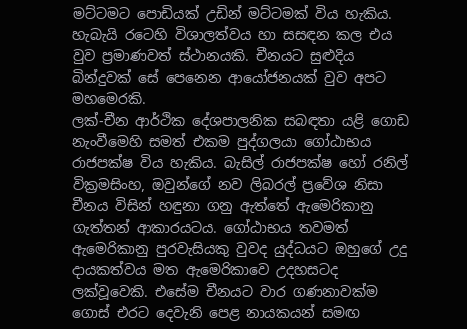මට්ටමට පොඩියක් උඩින් මට්ටමක් විය හැකිය. හැබැයි රටෙහි විශාලත්වය හා සසඳන කල එය වුව ප්‍රමාණවත් ස්ථානයකි. චීනයට සුළුදිය බින්දුවක් සේ පෙනෙන ආයෝජනයක් වුව අපට මහමෙරකි.
ලක්-චීන ආර්ථික දේශපාලනික සබඳතා යළි ගොඩ නැංවීමෙහි සමත් එකම පුද්ගලයා ගෝඨාභය රාජපක්ෂ විය හැකිය. බැසිල් රාජපක්ෂ හෝ රනිල් වික්‍රමසිංහ, ඔවුන්ගේ නව ලිබරල් ප්‍රවේශ නිසා චීනය විසින් හඳුනා ගනු ඇත්තේ ඇමෙරිකානු ගැත්තන් ආකාරයටය. ගෝඨාභය තවමත් ඇමෙරිකානු පුරවැසියකු වුවද යුද්ධයට ඔහුගේ උදු දායකත්වය මත ඇමෙරිකාවෙ උදහසටද ලක්වූවෙකි. එසේම චීනයට වාර ගණනාවක්ම ගොස් එරට දෙවැනි පෙළ නායකයන් සමඟ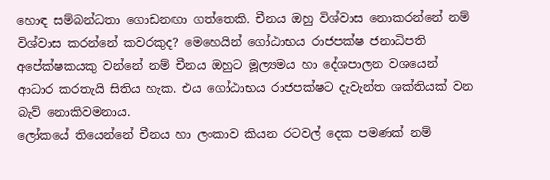හොඳ සම්බන්ධතා ගොඩනඟා ගත්තෙකි. චීනය ඔහු විශ්වාස නොකරන්නේ නම් විශ්වාස කරන්නේ කවරකුද? මෙහෙයින් ගෝඨාභය රාජපක්ෂ ජනාධිපති අපේක්ෂකයකු වන්නේ නම් චීනය ඔහුට මූල්‍යමය හා දේශපාලන වශයෙන් ආධාර කරතැයි සිතිය හැක. එය ගෝඨාභය රාජපක්ෂට දැවැන්ත ශක්තියක් වන බැව් නොකිවමනාය.
ලෝකයේ තියෙන්නේ චීනය හා ලංකාව කියන රටවල් දෙක පමණක් නම්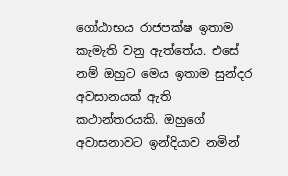ගෝඨාභය රාජපක්ෂ ඉතාම කැමැති වනු ඇත්තේය. එසේ නම් ඔහුට මෙය ඉතාම සුන්දර අවසානයක් ඇති කථාන්තරයකි. ඔහුගේ අවාසනාවට ඉන්දියාව නමින්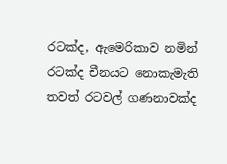රටක්ද, ඇමෙරිකාව නමින් රටක්ද චීනයට නොකැමැති තවත් රටවල් ගණනාවක්ද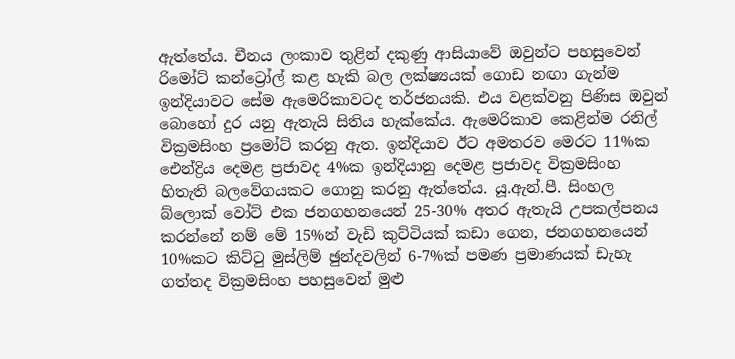ඇත්තේය. චීනය ලංකාව තුළින් දකුණු ආසියාවේ ඔවුන්ට පහසුවෙන් රිමෝට් කන්ට්‍රෝල් කළ හැකි බල ලක්ෂ්‍යයක් ගොඩ නඟා ගැන්ම ඉන්දියාවට සේම ඇමෙරිකාවටද තර්ජනයකි. එය වළක්වනු පිණිස ඔවුන් බොහෝ දුර යනු ඇතැයි සිතිය හැක්කේය. ඇමෙරිකාව කෙළින්ම රනිල් වික්‍රමසිංහ ප්‍රමෝට් කරනු ඇත. ඉන්දියාව ඊට අමතරව මෙරට 11%ක ඓන්ද්‍රිය දෙමළ ප්‍රජාවද 4%ක ඉන්දියානු දෙමළ ප්‍රජාවද වික්‍රමසිංහ හිතැති බලවේගයකට ගොනු කරනු ඇත්තේය. යූ.ඇන්.පී. සිංහල බ්ලොක් වෝට් එක ජනගහනයෙන් 25-30% අතර ඇතැයි උපකල්පනය කරන්නේ නම් මේ 15%න් වැඩි කුට්ටියක් කඩා ගෙන, ජනගහනයෙන් 10%කට කිට්ටු මුස්ලිම් ඡුන්දවලින් 6-7%ක් පමණ ප්‍රමාණයක් ඩැහැ ගත්තද වික්‍රමසිංහ පහසුවෙන් මුළු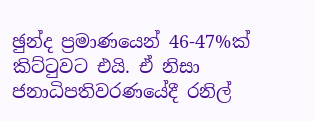ඡුන්ද ප්‍රමාණයෙන් 46-47%ක් කිට්ටුවට එයි. ඒ නිසා ජනාධිපතිවරණයේදී රනිල්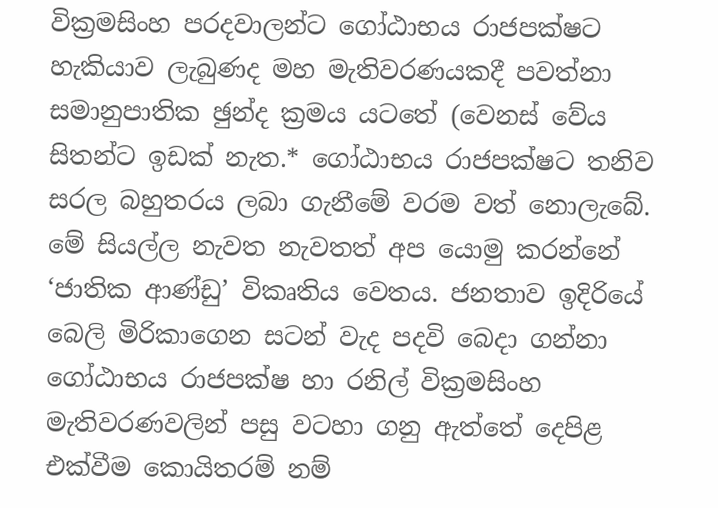වික්‍රමසිංහ පරදවාලන්ට ගෝඨාභය රාජපක්ෂට හැකියාව ලැබුණද මහ මැතිවරණයකදී පවත්නා සමානුපාතික ඡුන්ද ක්‍රමය යටතේ (වෙනස් වේය සිතන්ට ඉඩක් නැත.* ගෝඨාභය රාජපක්ෂට තනිව සරල බහුතරය ලබා ගැනීමේ වරම වත් නොලැබේ.
මේ සියල්ල නැවත නැවතත් අප යොමු කරන්නේ ‘ජාතික ආණ්ඩු’ විකෘතිය වෙතය. ජනතාව ඉදිරියේ බෙලි මිරිකාගෙන සටන් වැද පදවි බෙදා ගන්නා ගෝඨාභය රාජපක්ෂ හා රනිල් වික්‍රමසිංහ මැතිවරණවලින් පසු වටහා ගනු ඇත්තේ දෙපිළ එක්වීම කොයිතරම් නම්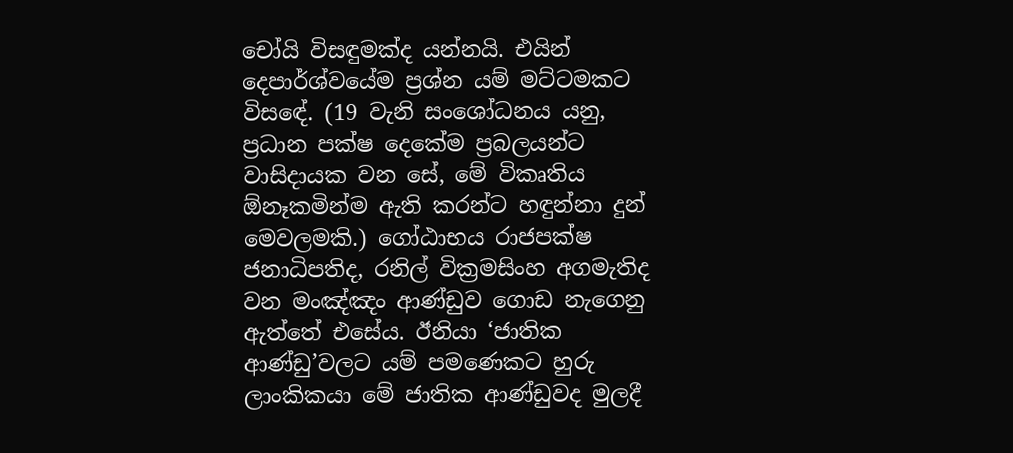චෝයි විසඳුමක්ද යන්නයි. එයින් දෙපාර්ශ්වයේම ප්‍රශ්න යම් මට්ටමකට විසඳේ. (19 වැනි සංශෝධනය යනු, ප්‍රධාන පක්ෂ දෙකේම ප්‍රබලයන්ට වාසිදායක වන සේ, මේ විකෘතිය ඕනෑකමින්ම ඇති කරන්ට හඳුන්නා දුන් මෙවලමකි.) ගෝඨාභය රාජපක්ෂ ජනාධිපතිද, රනිල් වික්‍රමසිංහ අගමැතිද වන මංඤ්ඤං ආණ්ඩුව ගොඩ නැගෙනු ඇත්තේ එසේය. ඊනියා ‘ජාතික ආණ්ඩු’වලට යම් පමණෙකට හුරු ලාංකිකයා මේ ජාතික ආණ්ඩුවද මුලදී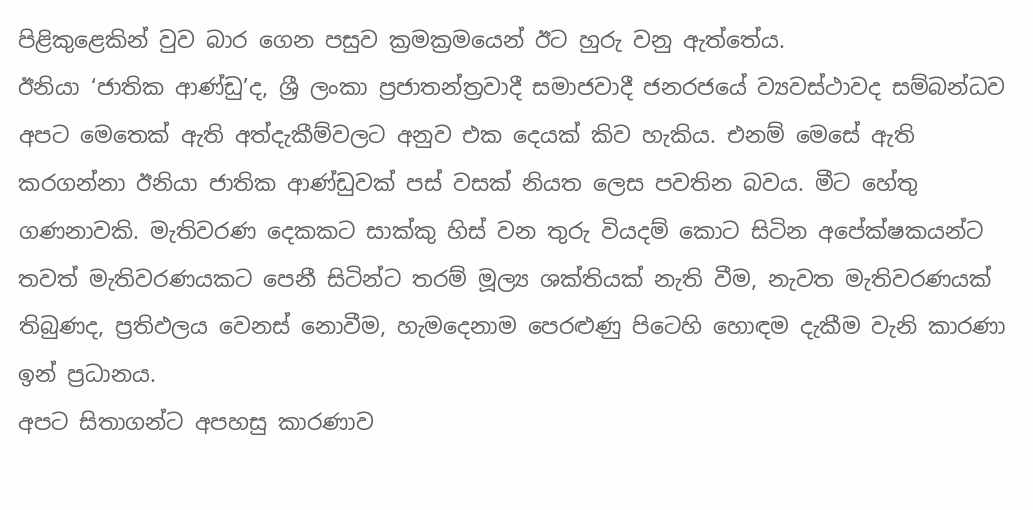පිළිකුළෙකින් වුව බාර ගෙන පසුව ක්‍රමක්‍රමයෙන් ඊට හුරු වනු ඇත්තේය.
ඊනියා ‘ජාතික ආණ්ඩු’ද, ශ්‍රී ලංකා ප්‍රජාතන්ත්‍රවාදී සමාජවාදී ජනරජයේ ව්‍යවස්ථාවද සම්බන්ධව අපට මෙතෙක් ඇති අත්දැකීම්වලට අනුව එක දෙයක් කිව හැකිය. එනම් මෙසේ ඇති කරගන්නා ඊනියා ජාතික ආණ්ඩුවක් පස් වසක් නියත ලෙස පවතින බවය. මීට හේතු ගණනාවකි. මැතිවරණ දෙකකට සාක්කු හිස් වන තුරු වියදම් කොට සිටින අපේක්ෂකයන්ට තවත් මැතිවරණයකට පෙනී සිටින්ට තරම් මූල්‍ය ශක්තියක් නැති වීම, නැවත මැතිවරණයක් තිබුණද, ප්‍රතිඵලය වෙනස් නොවීම, හැමදෙනාම පෙරළුණු පිටෙහි හොඳම දැකීම වැනි කාරණා ඉන් ප්‍රධානය.
අපට සිතාගන්ට අපහසු කාරණාව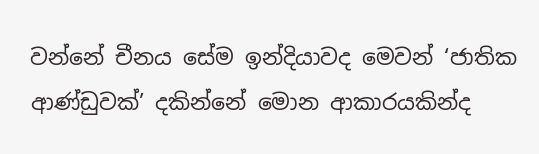වන්නේ චීනය සේම ඉන්දියාවද මෙවන් ‘ජාතික ආණ්ඩුවක්’ දකින්නේ මොන ආකාරයකින්ද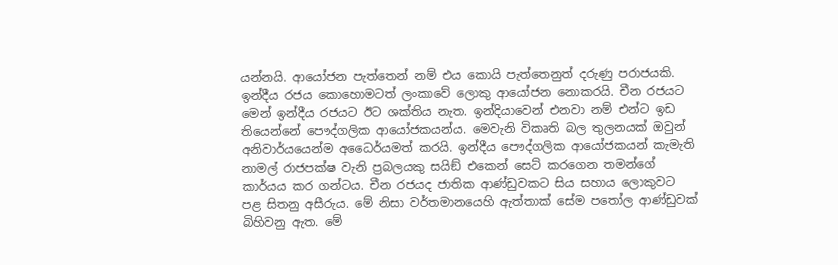යන්නයි. ආයෝජන පැත්තෙන් නම් එය කොයි පැත්තෙනුත් දරුණු පරාජයකි. ඉන්දීය රජය කොහොමටත් ලංකාවේ ලොකු ආයෝජන නොකරයි. චීන රජයට මෙන් ඉන්දීය රජයට ඊට ශක්තිය නැත. ඉන්දියාවෙන් එනවා නම් එන්ට ඉඩ තියෙන්නේ පෞද්ගලික ආයෝජකයන්ය. මෙවැනි විකෘති බල තුලනයක් ඔවුන් අනිවාර්යයෙන්ම අධෛර්යමත් කරයි. ඉන්දීය පෞද්ගලික ආයෝජකයන් කැමැති නාමල් රාජපක්ෂ වැනි ප්‍රබලයකු සයිඞ් එකෙන් සෙට් කරගෙන තමන්ගේ කාර්යය කර ගන්ටය. චීන රජයද ජාතික ආණ්ඩුවකට සිය සහාය ලොකුවට පළ සිතනු අසීරුය. මේ නිසා වර්තමානයෙහි ඇත්තාක් සේම පතෝල ආණ්ඩුවක් බිහිවනු ඇත. මේ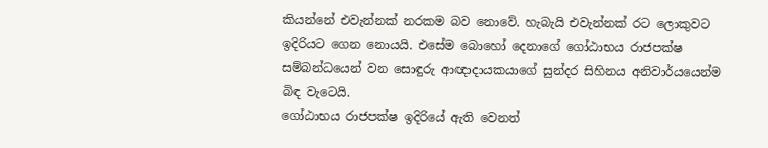කියන්නේ එවැන්නක් නරකම බව නොවේ. හැබැයි එවැන්නක් රට ලොකුවට ඉදිරියට ගෙන නොයයි. එසේම බොහෝ දෙනාගේ ගෝඨාභය රාජපක්ෂ සම්බන්ධයෙන් වන සොඳුරු ආඥාදායකයාගේ සුන්දර සිහිනය අනිවාර්යයෙන්ම බිඳ වැටෙයි.
ගෝඨාභය රාජපක්ෂ ඉදිරියේ ඇති වෙනත්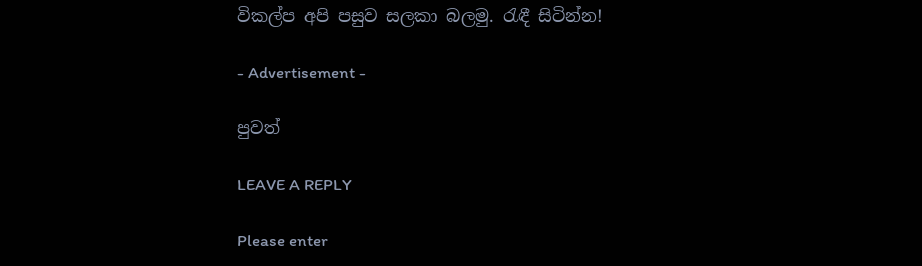විකල්ප අපි පසුව සලකා බලමු. රැඳී සිටින්න!

- Advertisement -

පුවත්

LEAVE A REPLY

Please enter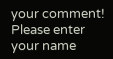your comment!
Please enter your name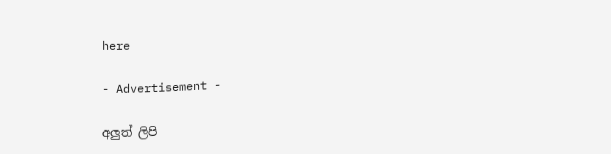here

- Advertisement -

අලුත් ලිපි